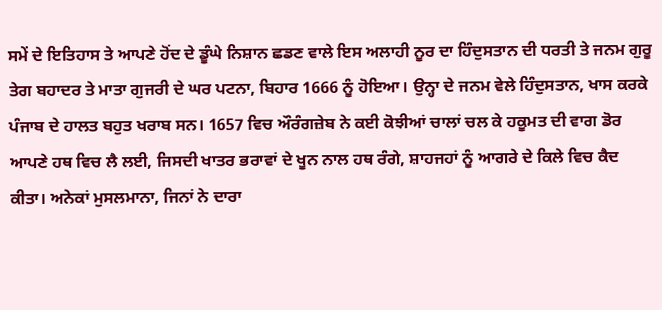ਸਮੇਂ ਦੇ ਇਤਿਹਾਸ ਤੇ ਆਪਣੇ ਹੋਂਦ ਦੇ ਡੂੰਘੇ ਨਿਸ਼ਾਨ ਛਡਣ ਵਾਲੇ ਇਸ ਅਲਾਹੀ ਨੂਰ ਦਾ ਹਿੰਦੁਸਤਾਨ ਦੀ ਧਰਤੀ ਤੇ ਜਨਮ ਗੁਰੂ ਤੇਗ ਬਹਾਦਰ ਤੇ ਮਾਤਾ ਗੁਜਰੀ ਦੇ ਘਰ ਪਟਨਾ, ਬਿਹਾਰ 1666 ਨੂੰ ਹੋਇਆ। ਉਨ੍ਹਾ ਦੇ ਜਨਮ ਵੇਲੇ ਹਿੰਦੁਸਤਾਨ, ਖਾਸ ਕਰਕੇ ਪੰਜਾਬ ਦੇ ਹਾਲਤ ਬਹੁਤ ਖਰਾਬ ਸਨ। 1657 ਵਿਚ ਔਰੰਗਜ਼ੇਬ ਨੇ ਕਈ ਕੋਝੀਆਂ ਚਾਲਾਂ ਚਲ ਕੇ ਹਕੂਮਤ ਦੀ ਵਾਗ ਡੋਰ ਆਪਣੇ ਹਥ ਵਿਚ ਲੈ ਲਈ, ਜਿਸਦੀ ਖਾਤਰ ਭਰਾਵਾਂ ਦੇ ਖੂਨ ਨਾਲ ਹਥ ਰੰਗੇ, ਸ਼ਾਹਜਹਾਂ ਨੂੰ ਆਗਰੇ ਦੇ ਕਿਲੇ ਵਿਚ ਕੈਦ ਕੀਤਾ। ਅਨੇਕਾਂ ਮੁਸਲਮਾਨਾ, ਜਿਨਾਂ ਨੇ ਦਾਰਾ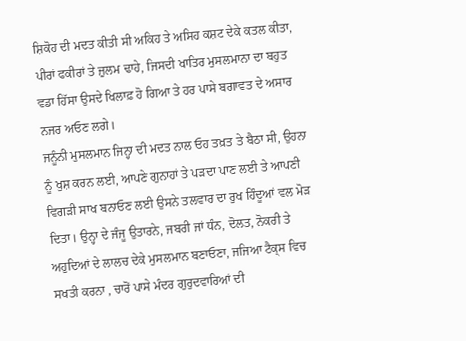ਸ਼ਿਕੋਹ ਦੀ ਮਦਤ ਕੀਤੀ ਸੀ ਅਕਿਹ ਤੇ ਅਸਿਹ ਕਸ਼ਟ ਦੇਕੇ ਕਤਲ ਕੀਤਾ, ਪੀਰਾਂ ਫਕੀਰਾਂ ਤੇ ਜ਼ੁਲਮ ਢਾਹੇ, ਜਿਸਦੀ ਖਾਤਿਰ ਮੁਸਲਮਾਨਾ ਦਾ ਬਹੁਤ ਵਡਾ ਹਿੱਸਾ ਉਸਦੇ ਖਿਲਾਫ਼ ਹੋ ਗਿਆ ਤੇ ਹਰ ਪਾਸੇ ਬਗਾਵਤ ਦੇ ਅਸਾਰ ਨਜਰ ਅਓਣ ਲਗੇ।
ਜਨੂੰਨੀ ਮੁਸਲਮਾਨ ਜਿਨ੍ਹਾ ਦੀ ਮਦਤ ਨਾਲ ਓਹ ਤਖ਼ਤ ਤੇ ਬੈਠਾ ਸੀ, ਉਹਨਾ ਨੂੰ ਖੁਸ਼ ਕਰਨ ਲਈ, ਆਪਣੇ ਗੁਨਾਹਾਂ ਤੇ ਪੜਦਾ ਪਾਣ ਲਈ ਤੇ ਆਪਣੀ ਵਿਗੜੀ ਸਾਖ ਬਨਾਓਣ ਲਈ ਉਸਨੇ ਤਲਵਾਰ ਦਾ ਰੁਖ ਹਿੰਦੂਆਂ ਵਲ ਮੋੜ ਦਿਤਾ। ਉਨ੍ਹਾ ਦੇ ਜੰਜੂ ਉਤਾਰਨੇ, ਜਬਰੀ ਜਾਂ ਧੰਨ, ਦੋਲਤ, ਨੋਕਰੀ ਤੇ ਅਹੁਦਿਆਂ ਦੇ ਲਾਲਚ ਦੇਕੇ ਮੁਸਲਮਾਨ ਬਣਾਓਣਾ, ਜਜਿਆ ਟੈਕ੍ਸ ਵਿਚ ਸਖਤੀ ਕਰਨਾ , ਚਾਰੋਂ ਪਾਸੇ ਮੰਦਰ ਗੁਰੁਦਵਾਰਿਆਂ ਦੀ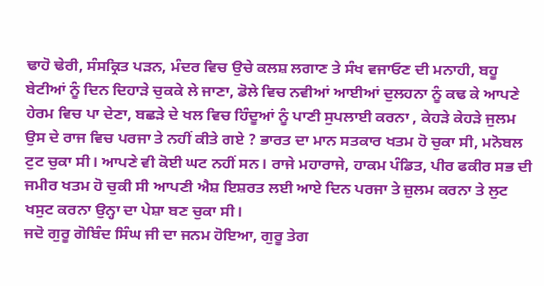ਢਾਹੋ ਢੇਰੀ, ਸੰਸਕ੍ਰਿਤ ਪੜਨ, ਮੰਦਰ ਵਿਚ ਉਚੇ ਕਲਸ਼ ਲਗਾਣ ਤੇ ਸੰਖ ਵਜਾਓਣ ਦੀ ਮਨਾਹੀ, ਬਹੂ ਬੇਟੀਆਂ ਨੂੰ ਦਿਨ ਦਿਹਾੜੇ ਚੁਕਕੇ ਲੇ ਜਾਣਾ, ਡੋਲੇ ਵਿਚ ਨਵੀਆਂ ਆਈਆਂ ਦੁਲਹਨਾ ਨੂੰ ਕਢ ਕੇ ਆਪਣੇ ਹੇਰਮ ਵਿਚ ਪਾ ਦੇਣਾ, ਬਛੜੇ ਦੇ ਖਲ ਵਿਚ ਹਿੰਦੂਆਂ ਨੂੰ ਪਾਣੀ ਸੁਪਲਾਈ ਕਰਨਾ , ਕੇਹੜੇ ਕੇਹੜੇ ਜੁਲਮ ਉਸ ਦੇ ਰਾਜ ਵਿਚ ਪਰਜਾ ਤੇ ਨਹੀਂ ਕੀਤੇ ਗਏ ? ਭਾਰਤ ਦਾ ਮਾਨ ਸਤਕਾਰ ਖਤਮ ਹੋ ਚੁਕਾ ਸੀ, ਮਨੋਬਲ ਟੁਟ ਚੁਕਾ ਸੀ। ਆਪਣੇ ਵੀ ਕੋਈ ਘਟ ਨਹੀਂ ਸਨ। ਰਾਜੇ ਮਹਾਰਾਜੇ, ਹਾਕਮ ਪੰਡਿਤ, ਪੀਰ ਫਕੀਰ ਸਭ ਦੀ ਜਮੀਰ ਖਤਮ ਹੋ ਚੁਕੀ ਸੀ ਆਪਣੀ ਐਸ਼ ਇਸ਼ਰਤ ਲਈ ਆਏ ਦਿਨ ਪਰਜਾ ਤੇ ਜ਼ੁਲਮ ਕਰਨਾ ਤੇ ਲੁਟ ਖਸੁਟ ਕਰਨਾ ਉਨ੍ਹਾ ਦਾ ਪੇਸ਼ਾ ਬਣ ਚੁਕਾ ਸੀ।
ਜਦੋ ਗੁਰੂ ਗੋਬਿੰਦ ਸਿੰਘ ਜੀ ਦਾ ਜਨਮ ਹੋਇਆ, ਗੁਰੂ ਤੇਗ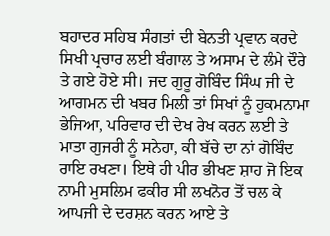ਬਹਾਦਰ ਸਹਿਬ ਸੰਗਤਾਂ ਦੀ ਬੇਨਤੀ ਪ੍ਰਵਾਨ ਕਰਦੇ ਸਿਖੀ ਪ੍ਰਚਾਰ ਲਈ ਬੰਗਾਲ ਤੇ ਅਸਾਮ ਦੇ ਲੰਮੇ ਦੌਰੇ ਤੇ ਗਏ ਹੋਏ ਸੀ। ਜਦ ਗੁਰੂ ਗੋਬਿੰਦ ਸਿੰਘ ਜੀ ਦੇ ਆਗਮਨ ਦੀ ਖਬਰ ਮਿਲੀ ਤਾਂ ਸਿਖਾਂ ਨੂੰ ਹੁਕਮਨਾਮਾ ਭੇਜਿਆ, ਪਰਿਵਾਰ ਦੀ ਦੇਖ ਰੇਖ ਕਰਨ ਲਈ ਤੇ ਮਾਤਾ ਗੁਜਰੀ ਨੂੰ ਸਨੇਹਾ, ਕੀ ਬੱਚੇ ਦਾ ਨਾਂ ਗੋਬਿੰਦ ਰਾਇ ਰਖਣਾ। ਇਥੇ ਹੀ ਪੀਰ ਭੀਖਣ ਸ਼ਾਹ ਜੋ ਇਕ ਨਾਮੀ ਮੁਸਲਿਮ ਫਕੀਰ ਸੀ ਲਖਨੋਰ ਤੋਂ ਚਲ ਕੇ ਆਪਜੀ ਦੇ ਦਰਸ਼ਨ ਕਰਨ ਆਏ ਤੇ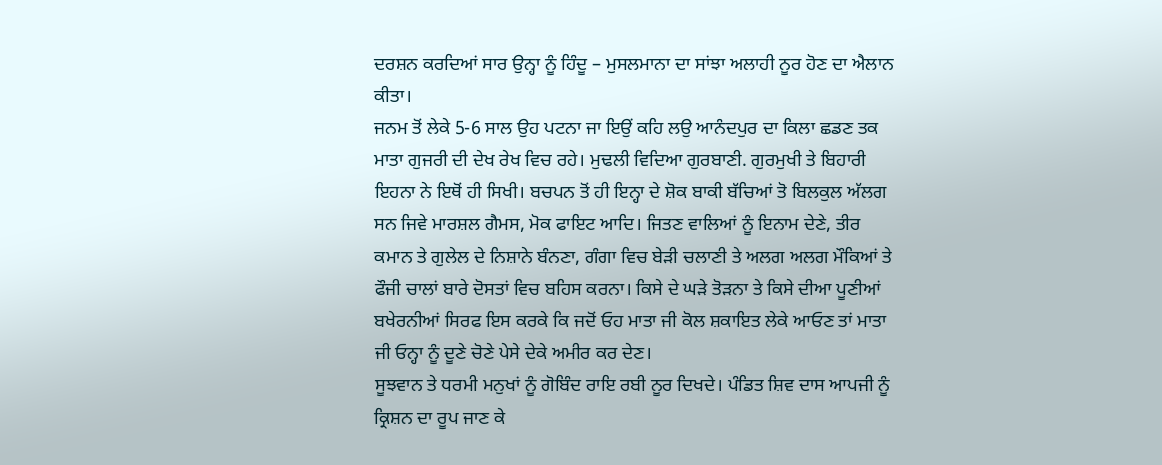ਦਰਸ਼ਨ ਕਰਦਿਆਂ ਸਾਰ ਉਨ੍ਹਾ ਨੂੰ ਹਿੰਦੂ – ਮੁਸਲਮਾਨਾ ਦਾ ਸਾਂਝਾ ਅਲਾਹੀ ਨੂਰ ਹੋਣ ਦਾ ਐਲਾਨ ਕੀਤਾ।
ਜਨਮ ਤੋਂ ਲੇਕੇ 5-6 ਸਾਲ ਉਹ ਪਟਨਾ ਜਾ ਇਉਂ ਕਹਿ ਲਉ ਆਨੰਦਪੁਰ ਦਾ ਕਿਲਾ ਛਡਣ ਤਕ ਮਾਤਾ ਗੁਜਰੀ ਦੀ ਦੇਖ ਰੇਖ ਵਿਚ ਰਹੇ। ਮੁਢਲੀ ਵਿਦਿਆ ਗੁਰਬਾਣੀ. ਗੁਰਮੁਖੀ ਤੇ ਬਿਹਾਰੀ ਇਹਨਾ ਨੇ ਇਥੋਂ ਹੀ ਸਿਖੀ। ਬਚਪਨ ਤੋਂ ਹੀ ਇਨ੍ਹਾ ਦੇ ਸ਼ੋਕ ਬਾਕੀ ਬੱਚਿਆਂ ਤੋ ਬਿਲਕੁਲ ਅੱਲਗ ਸਨ ਜਿਵੇ ਮਾਰਸ਼ਲ ਗੈਮਸ, ਮੋਕ ਫਾਇਟ ਆਦਿ। ਜਿਤਣ ਵਾਲਿਆਂ ਨੂੰ ਇਨਾਮ ਦੇਣੇ, ਤੀਰ ਕਮਾਨ ਤੇ ਗੁਲੇਲ ਦੇ ਨਿਸ਼ਾਨੇ ਬੰਨਣਾ, ਗੰਗਾ ਵਿਚ ਬੇੜੀ ਚਲਾਣੀ ਤੇ ਅਲਗ ਅਲਗ ਮੌਕਿਆਂ ਤੇ ਫੌਜੀ ਚਾਲਾਂ ਬਾਰੇ ਦੋਸਤਾਂ ਵਿਚ ਬਹਿਸ ਕਰਨਾ। ਕਿਸੇ ਦੇ ਘੜੇ ਤੋੜਨਾ ਤੇ ਕਿਸੇ ਦੀਆ ਪੂਣੀਆਂ ਬਖੇਰਨੀਆਂ ਸਿਰਫ ਇਸ ਕਰਕੇ ਕਿ ਜਦੋਂ ਓਹ ਮਾਤਾ ਜੀ ਕੋਲ ਸ਼ਕਾਇਤ ਲੇਕੇ ਆਓਣ ਤਾਂ ਮਾਤਾ ਜੀ ਓਨ੍ਹਾ ਨੂੰ ਦੂਣੇ ਚੋਣੇ ਪੇਸੇ ਦੇਕੇ ਅਮੀਰ ਕਰ ਦੇਣ।
ਸੂਝਵਾਨ ਤੇ ਧਰਮੀ ਮਨੁਖਾਂ ਨੂੰ ਗੋਬਿੰਦ ਰਾਇ ਰਬੀ ਨੂਰ ਦਿਖਦੇ। ਪੰਡਿਤ ਸ਼ਿਵ ਦਾਸ ਆਪਜੀ ਨੂੰ ਕ੍ਰਿਸ਼ਨ ਦਾ ਰੂਪ ਜਾਣ ਕੇ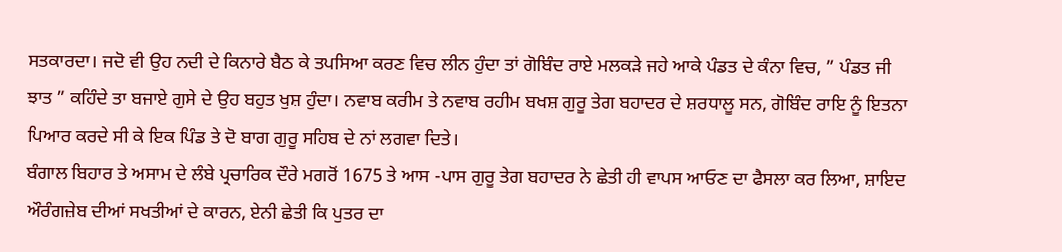ਸਤਕਾਰਦਾ। ਜਦੋ ਵੀ ਉਹ ਨਦੀ ਦੇ ਕਿਨਾਰੇ ਬੈਠ ਕੇ ਤਪਸਿਆ ਕਰਣ ਵਿਚ ਲੀਨ ਹੁੰਦਾ ਤਾਂ ਗੋਬਿੰਦ ਰਾਏ ਮਲਕੜੇ ਜਹੇ ਆਕੇ ਪੰਡਤ ਦੇ ਕੰਨਾ ਵਿਚ, ” ਪੰਡਤ ਜੀ ਝਾਤ ” ਕਹਿੰਦੇ ਤਾ ਬਜਾਏ ਗੁਸੇ ਦੇ ਉਹ ਬਹੁਤ ਖੁਸ਼ ਹੁੰਦਾ। ਨਵਾਬ ਕਰੀਮ ਤੇ ਨਵਾਬ ਰਹੀਮ ਬਖਸ਼ ਗੁਰੂ ਤੇਗ ਬਹਾਦਰ ਦੇ ਸ਼ਰਧਾਲੂ ਸਨ, ਗੋਬਿੰਦ ਰਾਇ ਨੂੰ ਇਤਨਾ ਪਿਆਰ ਕਰਦੇ ਸੀ ਕੇ ਇਕ ਪਿੰਡ ਤੇ ਦੋ ਬਾਗ ਗੁਰੂ ਸਹਿਬ ਦੇ ਨਾਂ ਲਗਵਾ ਦਿਤੇ।
ਬੰਗਾਲ ਬਿਹਾਰ ਤੇ ਅਸਾਮ ਦੇ ਲੰਬੇ ਪ੍ਰਚਾਰਿਕ ਦੌਰੇ ਮਗਰੋਂ 1675 ਤੇ ਆਸ -ਪਾਸ ਗੁਰੂ ਤੇਗ ਬਹਾਦਰ ਨੇ ਛੇਤੀ ਹੀ ਵਾਪਸ ਆਓਣ ਦਾ ਫੈਸਲਾ ਕਰ ਲਿਆ, ਸ਼ਾਇਦ ਔਰੰਗਜ਼ੇਬ ਦੀਆਂ ਸਖਤੀਆਂ ਦੇ ਕਾਰਨ, ਏਨੀ ਛੇਤੀ ਕਿ ਪੁਤਰ ਦਾ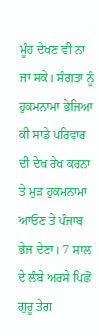ਮੂੰਹ ਦੇਖਣ ਵੀ ਨਾ ਜਾ ਸਕੇ। ਸੰਗਤਾ ਨੂੰ ਹੁਕਮਨਾਮਾ ਭੇਜਿਆ ਕੀ ਸਾਡੇ ਪਰਿਵਾਰ ਦੀ ਦੇਖ ਰੇਖ ਕਰਨਾ ਤੇ ਮੁੜ ਹੁਕਮਨਾਮਾ ਆਓਣ ਤੇ ਪੰਜਾਬ ਭੇਜ ਦੇਣਾ। 7 ਸਾਲ ਦੇ ਲੰਬੇ ਅਰਸੇ ਪਿਛੋਂ ਗੁਰੂ ਤੇਗ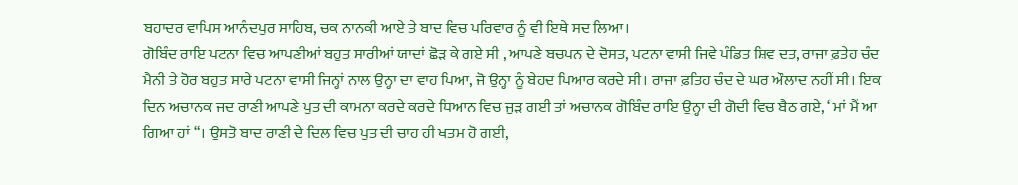ਬਹਾਦਰ ਵਾਪਿਸ ਆਨੰਦਪੁਰ ਸਾਹਿਬ, ਚਕ ਨਾਨਕੀ ਆਏ ਤੇ ਬਾਦ ਵਿਚ ਪਰਿਵਾਰ ਨੂੰ ਵੀ ਇਥੇ ਸਦ ਲਿਆ।
ਗੋਬਿੰਦ ਰਾਇ ਪਟਨਾ ਵਿਚ ਆਪਣੀਆਂ ਬਹੁਤ ਸਾਰੀਆਂ ਯਾਦਾਂ ਛੋੜ ਕੇ ਗਏ ਸੀ , ਆਪਣੇ ਬਚਪਨ ਦੇ ਦੋਸਤ, ਪਟਨਾ ਵਾਸੀ ਜਿਵੇ ਪੰਡਿਤ ਸ਼ਿਵ ਦਤ, ਰਾਜਾ ਫ਼ਤੇਹ ਚੰਦ ਮੈਨੀ ਤੇ ਹੋਰ ਬਹੁਤ ਸਾਰੇ ਪਟਨਾ ਵਾਸੀ ਜਿਨ੍ਹਾਂ ਨਾਲ ਉਨ੍ਹਾ ਦਾ ਵਾਹ ਪਿਆ, ਜੋ ਉਨ੍ਹਾ ਨੂੰ ਬੇਹਦ ਪਿਆਰ ਕਰਦੇ ਸੀ। ਰਾਜਾ ਫ਼ਤਿਹ ਚੰਦ ਦੇ ਘਰ ਔਲਾਦ ਨਹੀਂ ਸੀ। ਇਕ ਦਿਨ ਅਚਾਨਕ ਜਦ ਰਾਣੀ ਆਪਣੇ ਪੁਤ ਦੀ ਕਾਮਨਾ ਕਰਦੇ ਕਰਦੇ ਧਿਆਨ ਵਿਚ ਜੁੜ ਗਈ ਤਾਂ ਅਚਾਨਕ ਗੋਬਿੰਦ ਰਾਇ ਉਨ੍ਹਾ ਦੀ ਗੋਦੀ ਵਿਚ ਬੈਠ ਗਏ, ‘ ਮਾਂ ਮੈਂ ਆ ਗਿਆ ਹਾਂ “। ਉਸਤੋ ਬਾਦ ਰਾਣੀ ਦੇ ਦਿਲ ਵਿਚ ਪੁਤ ਦੀ ਚਾਹ ਹੀ ਖਤਮ ਹੋ ਗਈ,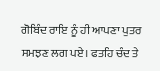ਗੋਬਿੰਦ ਰਾਇ ਨੂੰ ਹੀ ਆਪਣਾ ਪੁਤਰ ਸਮਝਣ ਲਗ ਪਏ। ਫਤਹਿ ਚੰਦ ਤੇ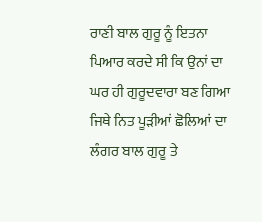ਰਾਣੀ ਬਾਲ ਗੁਰੂ ਨੂੰ ਇਤਨਾ ਪਿਆਰ ਕਰਦੇ ਸੀ ਕਿ ਉਨਾਂ ਦਾ ਘਰ ਹੀ ਗੁਰੂਦਵਾਰਾ ਬਣ ਗਿਆ ਜਿਥੇ ਨਿਤ ਪੂੜੀਆਂ ਛੋਲਿਆਂ ਦਾ ਲੰਗਰ ਬਾਲ ਗੁਰੂ ਤੇ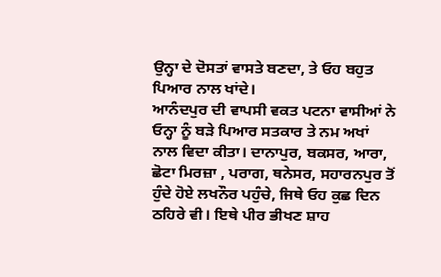ਉਨ੍ਹਾ ਦੇ ਦੋਸਤਾਂ ਵਾਸਤੇ ਬਣਦਾ, ਤੇ ਓਹ ਬਹੁਤ ਪਿਆਰ ਨਾਲ ਖਾਂਦੇ।
ਆਨੰਦਪੁਰ ਦੀ ਵਾਪਸੀ ਵਕਤ ਪਟਨਾ ਵਾਸੀਆਂ ਨੇ ਓਨ੍ਹਾ ਨੂੰ ਬੜੇ ਪਿਆਰ ਸਤਕਾਰ ਤੇ ਨਮ ਅਖਾਂ ਨਾਲ ਵਿਦਾ ਕੀਤਾ। ਦਾਨਾਪੁਰ, ਬਕਸਰ, ਆਰਾ, ਛੋਟਾ ਮਿਰਜ਼ਾ , ਪਰਾਗ, ਥਨੇਸਰ, ਸਹਾਰਨਪੁਰ ਤੋਂ ਹੁੰਦੇ ਹੋਏ ਲਖਨੌਰ ਪਹੁੰਚੇ, ਜਿਥੇ ਓਹ ਕੁਛ ਦਿਨ ਠਹਿਰੇ ਵੀ। ਇਥੇ ਪੀਰ ਭੀਖਣ ਸ਼ਾਹ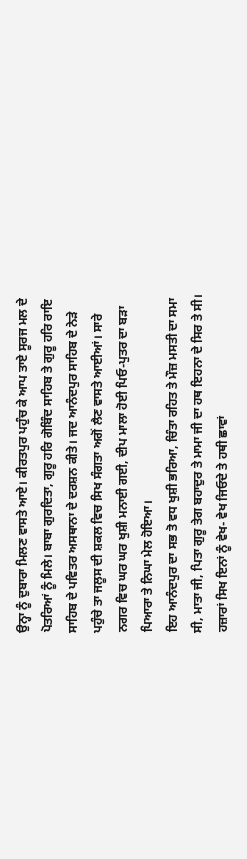ਉਨ੍ਹਾ ਨੂੰ ਦੁਬਾਰਾ ਮਿਲਣ ਵਾਸਤੇ ਆਏ। ਕੀਰਤਪੁਰ ਪਹੁੰਚ ਕੇ ਆਪ ਤਾਏ ਸੂਰਜ ਮਲ ਦੇ ਪੋਤਰਿਆਂ ਨੂੰ ਮਿਲੇ। ਬਾਬਾ ਗੁਰਦਿਤਾ, ਗੁਰੂ ਹਰਿ ਗੋਬਿੰਦ ਸਾਹਿਬ ਤੇ ਗੁਰੂ ਹਰਿ ਰਾਇ ਸਾਹਿਬ ਦੇ ਪਵਿਤਰ ਅਸਥਾਨਾ ਦੇ ਦਰਸ਼ਨ ਕੀਤੇ। ਜਦ ਆਨੰਦਪੁਰ ਸਾਹਿਬ ਦੇ ਨੇੜੇ ਪਹੁੰਚੇ ਤਾ ਜਲੂਸ ਦੀ ਸ਼ਕਲ ਵਿਚ ਸਿਖ ਸੰਗਤਾ ਅਗੋਂ ਲੈਣ ਵਾਸਤੇ ਆਈਆਂ। ਸਾਰੇ ਨਗਰ ਵਿਚ ਘਰ ਘਰ ਖੁਸ਼ੀ ਮਨਾਈ ਗਈ, ਦੀਪ ਮਾਲਾ ਹੋਈ ਪਿਓ-ਪੁਤਰ ਦਾ ਬੜਾ ਪਿਆਰਾ ਤੇ ਨਿਘਾ ਮੇਲ ਹੋਇਆ।
ਇਹ ਆਨੰਦਪੁਰ ਦਾ ਸਭ ਤੋ ਵਧ ਖੁਸ਼ੀ ਭਰਿਆ, ਚਿੰਤਾ ਰਹਿਤ ਤੇ ਮੌਜ਼ ਮਸਤੀ ਦਾ ਸਮਾ ਸੀ, ਮਾਤਾ ਜੀ, ਪਿਤਾ ਗੁਰੂ ਤੇਗ ਬਹਾਦੁਰ ਤੇ ਮਾਮਾ ਜੀ ਦਾ ਹਥ ਇਹਨਾ ਦੇ ਸਿਰ ਤੇ ਸੀ। ਹਜ਼ਾਰਾਂ ਸਿਖ ਇਨਾਂ ਨੂੰ ਵੇਖ- ਵੇਖ ਜਿਓਦੇ ਤੇ ਹਥੀ ਛਾਵਾਂ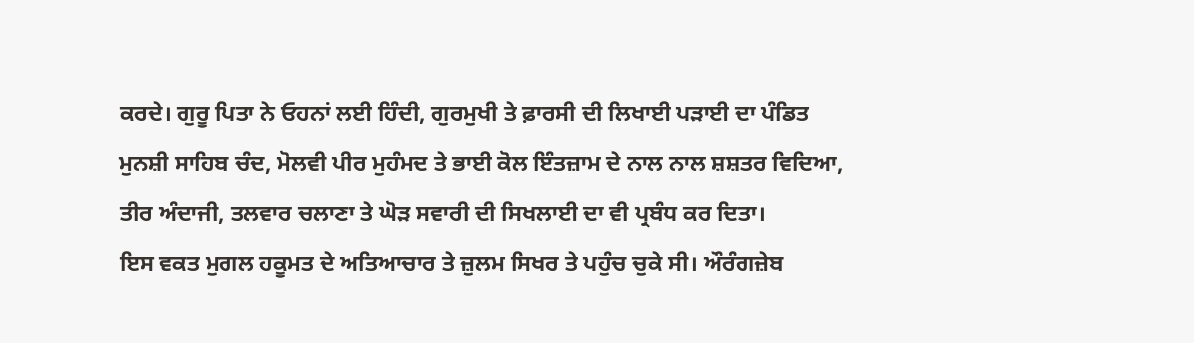ਕਰਦੇ। ਗੁਰੂ ਪਿਤਾ ਨੇ ਓਹਨਾਂ ਲਈ ਹਿੰਦੀ, ਗੁਰਮੁਖੀ ਤੇ ਫ਼ਾਰਸੀ ਦੀ ਲਿਖਾਈ ਪੜਾਈ ਦਾ ਪੰਡਿਤ ਮੁਨਸ਼ੀ ਸਾਹਿਬ ਚੰਦ, ਮੋਲਵੀ ਪੀਰ ਮੁਹੰਮਦ ਤੇ ਭਾਈ ਕੋਲ ਇੰਤਜ਼ਾਮ ਦੇ ਨਾਲ ਨਾਲ ਸ਼ਸ਼ਤਰ ਵਿਦਿਆ, ਤੀਰ ਅੰਦਾਜੀ, ਤਲਵਾਰ ਚਲਾਣਾ ਤੇ ਘੋੜ ਸਵਾਰੀ ਦੀ ਸਿਖਲਾਈ ਦਾ ਵੀ ਪ੍ਰਬੰਧ ਕਰ ਦਿਤਾ।
ਇਸ ਵਕਤ ਮੁਗਲ ਹਕੂਮਤ ਦੇ ਅਤਿਆਚਾਰ ਤੇ ਜ਼ੁਲਮ ਸਿਖਰ ਤੇ ਪਹੁੰਚ ਚੁਕੇ ਸੀ। ਔਰੰਗਜ਼ੇਬ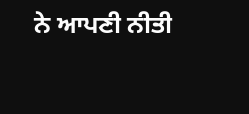ਨੇ ਆਪਣੀ ਨੀਤੀ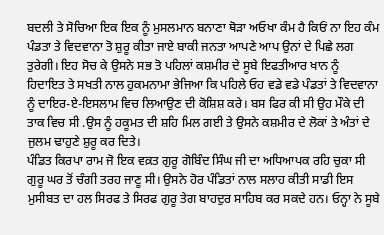ਬਦਲੀ ਤੇ ਸੋਚਿਆ ਇਕ ਇਕ ਨੂੰ ਮੁਸਲਮਾਨ ਬਨਾਣਾ ਥੋੜਾ ਅਓਖਾ ਕੰਮ ਹੈ ਕਿਓਂ ਨਾ ਇਹ ਕੰਮ ਪੰਡਤਾ ਤੇ ਵਿਦਵਾਨਾ ਤੋ ਸ਼ੁਰੂ ਕੀਤਾ ਜਾਏ ਬਾਕੀ ਜਨਤਾ ਆਪਣੇ ਆਪ ਉਨਾਂ ਦੇ ਪਿਛੇ ਲਗ ਤੁਰੇਗੀ। ਇਹ ਸੋਚ ਕੇ ਉਸਨੇ ਸਭ ਤੋ ਪਹਿਲਾਂ ਕਸ਼ਮੀਰ ਦੇ ਸੂਬੇ ਇਫਤੀਆਰ ਖਾਨ ਨੂੰ ਹਿਦਾਇਤ ਤੇ ਸਖਤੀ ਨਾਲ ਹੁਕਮਨਾਮਾ ਭੇਜਿਆ ਕਿ ਪਹਿਲੇ ਓਹ ਵਡੇ ਵਡੇ ਪੰਡਤਾਂ ਤੇ ਵਿਦਵਾਨਾ ਨੂੰ ਦਾਇਰ-ਏ-ਇਸਲਾਮ ਵਿਚ ਲਿਆਉਣ ਦੀ ਕੋਸ਼ਿਸ਼ ਕਰੇ। ਬਸ ਫਿਰ ਕੀ ਸੀ ਉਹ ਮੌਕੇ ਦੀ ਤਾਕ ਵਿਚ ਸੀ .ਉਸ ਨੂੰ ਹਕੂਮਤ ਦੀ ਸ਼ਹਿ ਮਿਲ ਗਈ ਤੇ ਉਸਨੇ ਕਸ਼ਮੀਰ ਦੇ ਲੋਕਾਂ ਤੇ ਅੰਤਾਂ ਦੇ ਜੁਲਮ ਢਾਹੁਣੇ ਸ਼ੁਰੂ ਕਰ ਦਿਤੇ।
ਪੰਡਿਤ ਕਿਰਪਾ ਰਾਮ ਜੋ ਇਕ ਵਕ਼ਤ ਗੁਰੂ ਗੋਬਿੰਦ ਸਿੰਘ ਜੀ ਦਾ ਅਧਿਆਪਕ ਰਹਿ ਚੁਕਾ ਸੀ ਗੁਰੂ ਘਰ ਤੋਂ ਚੰਗੀ ਤਰਹ ਜਾਣੂ ਸੀ। ਉਸਨੇ ਹੋਰ ਪੰਡਿਤਾਂ ਨਾਲ ਸਲਾਹ ਕੀਤੀ ਸਾਡੀ ਇਸ ਮੁਸੀਬਤ ਦਾ ਹਲ ਸਿਰਫ ਤੇ ਸਿਰਫ ਗੁਰੂ ਤੇਗ ਬਾਹਦੁਰ ਸਾਹਿਬ ਕਰ ਸਕਦੇ ਹਨ। ਓਨ੍ਹਾ ਨੇ ਸੂਬੇ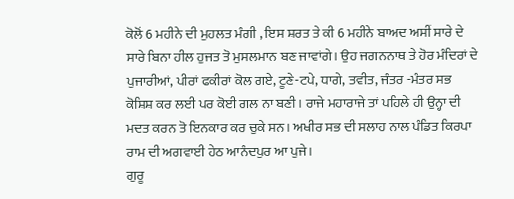ਕੋਲੋਂ 6 ਮਹੀਨੇ ਦੀ ਮੁਹਲਤ ਮੰਗੀ , ਇਸ ਸ਼ਰਤ ਤੇ ਕੀ 6 ਮਹੀਨੇ ਬਾਅਦ ਅਸੀਂ ਸਾਰੇ ਦੇ ਸਾਰੇ ਬਿਨਾ ਹੀਲ ਹੁਜਤ ਤੋ ਮੁਸਲਮਾਨ ਬਣ ਜਾਵਾਂਗੇ। ਉਹ ਜਗਨਨਾਥ ਤੇ ਹੋਰ ਮੰਦਿਰਾਂ ਦੇ ਪੁਜਾਰੀਆਂ, ਪੀਰਾਂ ਫਕੀਰਾਂ ਕੋਲ ਗਏ, ਟੂਣੇ-ਟਪੇ, ਧਾਗੇ, ਤਵੀਤ, ਜੰਤਰ -ਮੰਤਰ ਸਭ ਕੋਸ਼ਿਸ਼ ਕਰ ਲਈ ਪਰ ਕੋਈ ਗਲ ਨਾ ਬਣੀ। ਰਾਜੇ ਮਹਾਰਾਜੇ ਤਾਂ ਪਹਿਲੇ ਹੀ ਉਨ੍ਹਾ ਦੀ ਮਦਤ ਕਰਨ ਤੋ ਇਨਕਾਰ ਕਰ ਚੁਕੇ ਸਨ। ਅਖੀਰ ਸਭ ਦੀ ਸਲਾਹ ਨਾਲ ਪੰਡਿਤ ਕਿਰਪਾ ਰਾਮ ਦੀ ਅਗਵਾਈ ਹੇਠ ਆਨੰਦਪੁਰ ਆ ਪੁਜੇ।
ਗੁਰੂ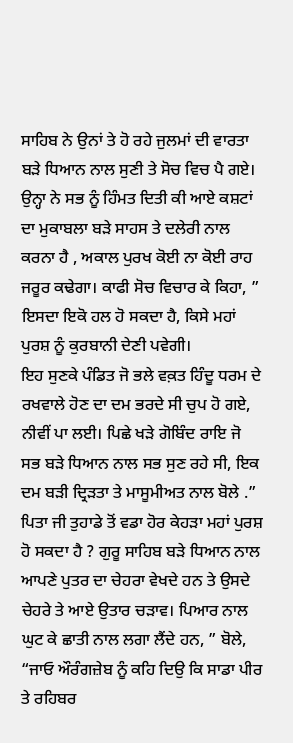ਸਾਹਿਬ ਨੇ ਉਨਾਂ ਤੇ ਹੋ ਰਹੇ ਜੁਲਮਾਂ ਦੀ ਵਾਰਤਾ ਬੜੇ ਧਿਆਨ ਨਾਲ ਸੁਣੀ ਤੇ ਸੋਚ ਵਿਚ ਪੈ ਗਏ। ਉਨ੍ਹਾ ਨੇ ਸਭ ਨੂੰ ਹਿੰਮਤ ਦਿਤੀ ਕੀ ਆਏ ਕਸ਼ਟਾਂ ਦਾ ਮੁਕਾਬਲਾ ਬੜੇ ਸਾਹਸ ਤੇ ਦਲੇਰੀ ਨਾਲ ਕਰਨਾ ਹੈ , ਅਕਾਲ ਪੁਰਖ ਕੋਈ ਨਾ ਕੋਈ ਰਾਹ ਜਰੂਰ ਕਢੇਗਾ। ਕਾਫੀ ਸੋਚ ਵਿਚਾਰ ਕੇ ਕਿਹਾ, ” ਇਸਦਾ ਇਕੋ ਹਲ ਹੋ ਸਕਦਾ ਹੈ, ਕਿਸੇ ਮਹਾਂ ਪੁਰਸ਼ ਨੂੰ ਕੁਰਬਾਨੀ ਦੇਣੀ ਪਵੇਗੀ।
ਇਹ ਸੁਣਕੇ ਪੰਡਿਤ ਜੋ ਭਲੇ ਵਕ਼ਤ ਹਿੰਦੂ ਧਰਮ ਦੇ ਰਖਵਾਲੇ ਹੋਣ ਦਾ ਦਮ ਭਰਦੇ ਸੀ ਚੁਪ ਹੋ ਗਏ, ਨੀਵੀਂ ਪਾ ਲਈ। ਪਿਛੇ ਖੜੇ ਗੋਬਿੰਦ ਰਾਇ ਜੋ ਸਭ ਬੜੇ ਧਿਆਨ ਨਾਲ ਸਭ ਸੁਣ ਰਹੇ ਸੀ, ਇਕ ਦਮ ਬੜੀ ਦ੍ਰਿੜਤਾ ਤੇ ਮਾਸੂਮੀਅਤ ਨਾਲ ਬੋਲੇ .” ਪਿਤਾ ਜੀ ਤੁਹਾਡੇ ਤੋਂ ਵਡਾ ਹੋਰ ਕੇਹੜਾ ਮਹਾਂ ਪੁਰਸ਼ ਹੋ ਸਕਦਾ ਹੈ ? ਗੁਰੂ ਸਾਹਿਬ ਬੜੇ ਧਿਆਨ ਨਾਲ ਆਪਣੇ ਪੁਤਰ ਦਾ ਚੇਹਰਾ ਵੇਖਦੇ ਹਨ ਤੇ ਉਸਦੇ ਚੇਹਰੇ ਤੇ ਆਏ ਉਤਾਰ ਚੜਾਵ। ਪਿਆਰ ਨਾਲ ਘੁਟ ਕੇ ਛਾਤੀ ਨਾਲ ਲਗਾ ਲੈਂਦੇ ਹਨ, ” ਬੋਲੇ, “ਜਾਓ ਔਰੰਗਜ਼ੇਬ ਨੂੰ ਕਹਿ ਦਿਉ ਕਿ ਸਾਡਾ ਪੀਰ ਤੇ ਰਹਿਬਰ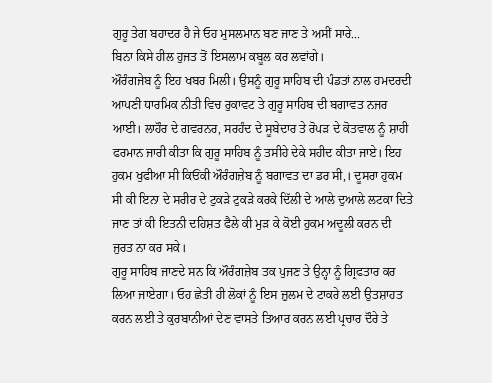ਗੁਰੂ ਤੇਗ ਬਹਾਦਰ ਹੈ ਜੇ ਓਹ ਮੁਸਲਮਾਨ ਬਣ ਜਾਣ ਤੇ ਅਸੀਂ ਸਾਰੇ...
ਬਿਨਾ ਕਿਸੇ ਹੀਲ ਹੁਜਤ ਤੋਂ ਇਸਲਾਮ ਕਬੂਲ ਕਰ ਲਵਾਂਗੇ।
ਔਰੰਗਜੇਬ ਨੂੰ ਇਹ ਖਬਰ ਮਿਲੀ। ਉਸਨੂੰ ਗੁਰੂ ਸਾਹਿਬ ਦੀ ਪੰਡਤਾਂ ਨਾਲ ਹਮਦਰਦੀ ਆਪਣੀ ਧਾਰਮਿਕ ਨੀਤੀ ਵਿਚ ਰੁਕਾਵਟ ਤੇ ਗੁਰੂ ਸਾਹਿਬ ਦੀ ਬਗਾਵਤ ਨਜਰ ਆਈ। ਲਾਹੌਰ ਦੇ ਗਵਰਨਰ, ਸਰਹੰਦ ਦੇ ਸੂਬੇਦਾਰ ਤੇ ਰੋਪੜ ਦੇ ਕੋਤਵਾਲ ਨੂੰ ਸ਼ਾਹੀ ਫਰਮਾਨ ਜਾਰੀ ਕੀਤਾ ਕਿ ਗੁਰੂ ਸਾਹਿਬ ਨੂੰ ਤਸੀਹੇ ਦੇਕੇ ਸਹੀਦ ਕੀਤਾ ਜਾਏ। ਇਹ ਹੁਕਮ ਖੁਫੀਆ ਸੀ ਕਿਓਂਕੀ ਔਰੰਗਜ਼ੇਬ ਨੂੰ ਬਗਾਵਤ ਦਾ ਡਰ ਸੀ,। ਦੂਸਰਾ ਹੁਕਮ ਸੀ ਕੀ ਇਨਾ ਦੇ ਸਰੀਰ ਦੇ ਟੁਕੜੇ ਟੁਕੜੇ ਕਰਕੇ ਦਿੱਲੀ ਦੇ ਆਲੇ ਦੁਆਲੇ ਲਟਕਾ ਦਿਤੇ ਜਾਣ ਤਾਂ ਕੀ ਇਤਨੀ ਦਹਿਸ਼ਤ ਫੈਲੇ ਕੀ ਮੁੜ ਕੇ ਕੋਈ ਹੁਕਮ ਅਦੂਲੀ ਕਰਨ ਦੀ ਜੁਰਤ ਨਾ ਕਰ ਸਕੇ।
ਗੁਰੂ ਸਾਹਿਬ ਜਾਣਦੇ ਸਨ ਕਿ ਔਰੰਗਜ਼ੇਬ ਤਕ ਪੁਜਣ ਤੇ ਉਨ੍ਹਾ ਨੂੰ ਗ੍ਰਿਫਤਾਰ ਕਰ ਲਿਆ ਜਾਏਗਾ। ਓਹ ਛੇਤੀ ਹੀ ਲੋਕਾਂ ਨੂੰ ਇਸ ਜ਼ੁਲਮ ਦੇ ਟਾਕਰੇ ਲਈ ਉਤਸ਼ਾਹਤ ਕਰਨ ਲਈ ਤੇ ਕੁਰਬਾਨੀਆਂ ਦੇਣ ਵਾਸਤੇ ਤਿਆਰ ਕਰਨ ਲਈ ਪ੍ਰਚਾਰ ਦੌਰੇ ਤੇ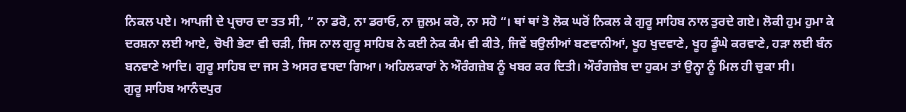ਨਿਕਲ ਪਏ। ਆਪਜੀ ਦੇ ਪ੍ਰਚਾਰ ਦਾ ਤਤ ਸੀ, ” ਨਾ ਡਰੋ, ਨਾ ਡਰਾਓ, ਨਾ ਜ਼ੁਲਮ ਕਰੋ, ਨਾ ਸਹੋ “। ਥਾਂ ਥਾਂ ਤੋ ਲੋਕ ਘਰੋਂ ਨਿਕਲ ਕੇ ਗੁਰੂ ਸਾਹਿਬ ਨਾਲ ਤੁਰਦੇ ਗਏ। ਲੋਕੀ ਹੁਮ ਹੁਮਾ ਕੇ ਦਰਸ਼ਨਾ ਲਈ ਆਏ, ਚੋਖੀ ਭੇਟਾ ਵੀ ਚੜੀ, ਜਿਸ ਨਾਲ ਗੁਰੂ ਸਾਹਿਬ ਨੇ ਕਈ ਨੇਕ ਕੰਮ ਵੀ ਕੀਤੇ, ਜਿਵੇਂ ਬਉਲੀਆਂ ਬਣਵਾਨੀਆਂ, ਖੂਹ ਖੁਦਵਾਣੇ, ਖੂਹ ਡੂੰਘੇ ਕਰਵਾਣੇ, ਹੜਾ ਲਈ ਬੰਨ ਬਨਵਾਣੇ ਆਦਿ। ਗੁਰੂ ਸਾਹਿਬ ਦਾ ਜਸ ਤੇ ਅਸਰ ਵਧਦਾ ਗਿਆ। ਅਹਿਲਕਾਰਾਂ ਨੇ ਔਰੰਗਜ਼ੇਬ ਨੂੰ ਖਬਰ ਕਰ ਦਿਤੀ। ਔਰੰਗਜ਼ੇਬ ਦਾ ਹੁਕਮ ਤਾਂ ਉਨ੍ਹਾ ਨੂੰ ਮਿਲ ਹੀ ਚੁਕਾ ਸੀ।
ਗੁਰੂ ਸਾਹਿਬ ਆਨੰਦਪੁਰ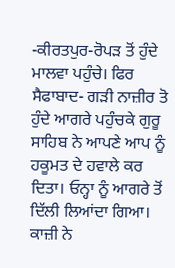-ਕੀਰਤਪੁਰ-ਰੋਪੜ ਤੋਂ ਹੁੰਦੇ ਮਾਲਵਾ ਪਹੁੰਚੇ। ਫਿਰ ਸੈਫਾਬਾਦ- ਗੜੀ ਨਾਜ਼ੀਰ ਤੋ ਹੁੰਦੇ ਆਗਰੇ ਪਹੁੰਚਕੇ ਗੁਰੂ ਸਾਹਿਬ ਨੇ ਆਪਣੇ ਆਪ ਨੂੰ ਹਕੂਮਤ ਦੇ ਹਵਾਲੇ ਕਰ ਦਿਤਾ। ਓਨ੍ਹਾ ਨੂੰ ਆਗਰੇ ਤੋਂ ਦਿੱਲੀ ਲਿਆਂਦਾ ਗਿਆ। ਕਾਜ਼ੀ ਨੇ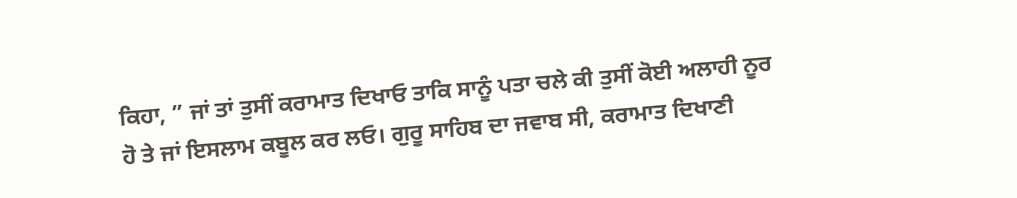ਕਿਹਾ, ” ਜਾਂ ਤਾਂ ਤੁਸੀਂ ਕਰਾਮਾਤ ਦਿਖਾਓ ਤਾਕਿ ਸਾਨੂੰ ਪਤਾ ਚਲੇ ਕੀ ਤੁਸੀਂ ਕੋਈ ਅਲਾਹੀ ਨੂਰ ਹੋ ਤੇ ਜਾਂ ਇਸਲਾਮ ਕਬੂਲ ਕਰ ਲਓ। ਗੁਰੂ ਸਾਹਿਬ ਦਾ ਜਵਾਬ ਸੀ, ਕਰਾਮਾਤ ਦਿਖਾਣੀ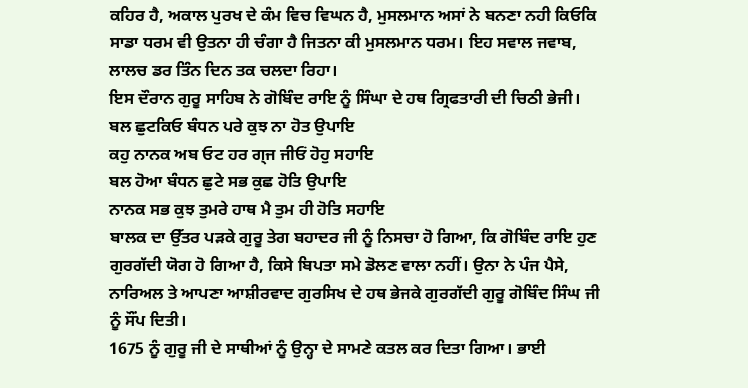ਕਹਿਰ ਹੈ, ਅਕਾਲ ਪੁਰਖ ਦੇ ਕੰਮ ਵਿਚ ਵਿਘਨ ਹੈ, ਮੁਸਲਮਾਨ ਅਸਾਂ ਨੇ ਬਨਣਾ ਨਹੀ ਕਿਓਕਿ ਸਾਡਾ ਧਰਮ ਵੀ ਉਤਨਾ ਹੀ ਚੰਗਾ ਹੈ ਜਿਤਨਾ ਕੀ ਮੁਸਲਮਾਨ ਧਰਮ। ਇਹ ਸਵਾਲ ਜਵਾਬ, ਲਾਲਚ ਡਰ ਤਿੰਨ ਦਿਨ ਤਕ ਚਲਦਾ ਰਿਹਾ।
ਇਸ ਦੌਰਾਨ ਗੁਰੂ ਸਾਹਿਬ ਨੇ ਗੋਬਿੰਦ ਰਾਇ ਨੂੰ ਸਿੰਘਾ ਦੇ ਹਥ ਗ੍ਰਿਫਤਾਰੀ ਦੀ ਚਿਠੀ ਭੇਜੀ।
ਬਲ ਛੁਟਕਿਓ ਬੰਧਨ ਪਰੇ ਕੁਝ ਨਾ ਹੋਤ ਉਪਾਇ
ਕਹੁ ਨਾਨਕ ਅਬ ਓਟ ਹਰ ਗ੍ਜ ਜੀਓਂ ਹੋਹੁ ਸਹਾਇ
ਬਲ ਹੋਆ ਬੰਧਨ ਛੁਟੇ ਸਭ ਕੁਛ ਹੋਤਿ ਉਪਾਇ
ਨਾਨਕ ਸਭ ਕੁਝ ਤੁਮਰੇ ਹਾਥ ਮੈ ਤੁਮ ਹੀ ਹੋਤਿ ਸਹਾਇ
ਬਾਲਕ ਦਾ ਉੱਤਰ ਪੜਕੇ ਗੁਰੂ ਤੇਗ ਬਹਾਦਰ ਜੀ ਨੂੰ ਨਿਸਚਾ ਹੋ ਗਿਆ, ਕਿ ਗੋਬਿੰਦ ਰਾਇ ਹੁਣ ਗੁਰਗੱਦੀ ਯੋਗ ਹੋ ਗਿਆ ਹੈ, ਕਿਸੇ ਬਿਪਤਾ ਸਮੇ ਡੋਲਣ ਵਾਲਾ ਨਹੀਂ। ਉਨਾ ਨੇ ਪੰਜ ਪੈਸੇ, ਨਾਰਿਅਲ ਤੇ ਆਪਣਾ ਆਸ਼ੀਰਵਾਦ ਗੁਰਸਿਖ ਦੇ ਹਥ ਭੇਜਕੇ ਗੁਰਗੱਦੀ ਗੁਰੂ ਗੋਬਿੰਦ ਸਿੰਘ ਜੀ ਨੂੰ ਸੌਂਪ ਦਿਤੀ।
1675 ਨੂੰ ਗੁਰੂ ਜੀ ਦੇ ਸਾਥੀਆਂ ਨੂੰ ਉਨ੍ਹਾ ਦੇ ਸਾਮਣੇ ਕਤਲ ਕਰ ਦਿਤਾ ਗਿਆ। ਭਾਈ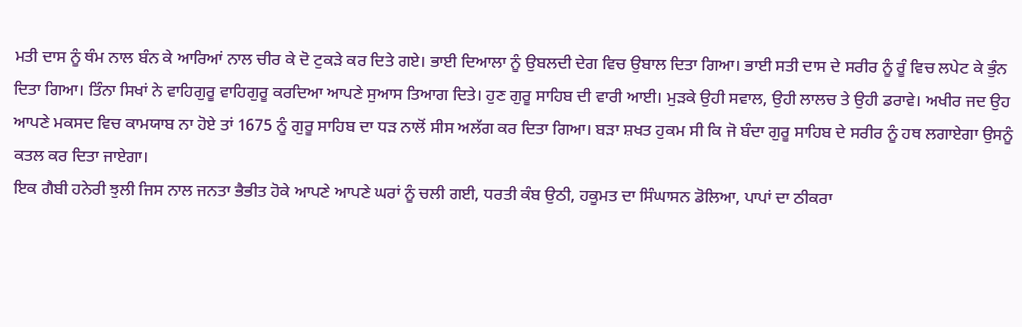ਮਤੀ ਦਾਸ ਨੂੰ ਥੰਮ ਨਾਲ ਬੰਨ ਕੇ ਆਰਿਆਂ ਨਾਲ ਚੀਰ ਕੇ ਦੋ ਟੁਕੜੇ ਕਰ ਦਿਤੇ ਗਏ। ਭਾਈ ਦਿਆਲਾ ਨੂੰ ਉਬਲਦੀ ਦੇਗ ਵਿਚ ਉਬਾਲ ਦਿਤਾ ਗਿਆ। ਭਾਈ ਸਤੀ ਦਾਸ ਦੇ ਸਰੀਰ ਨੂੰ ਰੂੰ ਵਿਚ ਲਪੇਟ ਕੇ ਭੁੰਨ ਦਿਤਾ ਗਿਆ। ਤਿੰਨਾ ਸਿਖਾਂ ਨੇ ਵਾਹਿਗੁਰੂ ਵਾਹਿਗੁਰੂ ਕਰਦਿਆ ਆਪਣੇ ਸੁਆਸ ਤਿਆਗ ਦਿਤੇ। ਹੁਣ ਗੁਰੂ ਸਾਹਿਬ ਦੀ ਵਾਰੀ ਆਈ। ਮੁੜਕੇ ਉਹੀ ਸਵਾਲ, ਉਹੀ ਲਾਲਚ ਤੇ ਉਹੀ ਡਰਾਵੇ। ਅਖੀਰ ਜਦ ਉਹ ਆਪਣੇ ਮਕਸਦ ਵਿਚ ਕਾਮਯਾਬ ਨਾ ਹੋਏ ਤਾਂ 1675 ਨੂੰ ਗੁਰੂ ਸਾਹਿਬ ਦਾ ਧੜ ਨਾਲੋਂ ਸੀਸ ਅਲੱਗ ਕਰ ਦਿਤਾ ਗਿਆ। ਬੜਾ ਸ਼ਖਤ ਹੁਕਮ ਸੀ ਕਿ ਜੋ ਬੰਦਾ ਗੁਰੂ ਸਾਹਿਬ ਦੇ ਸਰੀਰ ਨੂੰ ਹਥ ਲਗਾਏਗਾ ਉਸਨੂੰ ਕਤਲ ਕਰ ਦਿਤਾ ਜਾਏਗਾ।
ਇਕ ਗੈਬੀ ਹਨੇਰੀ ਝੁਲੀ ਜਿਸ ਨਾਲ ਜਨਤਾ ਭੈਭੀਤ ਹੋਕੇ ਆਪਣੇ ਆਪਣੇ ਘਰਾਂ ਨੂੰ ਚਲੀ ਗਈ, ਧਰਤੀ ਕੰਬ ਉਠੀ, ਹਕੂਮਤ ਦਾ ਸਿੰਘਾਸਨ ਡੋਲਿਆ, ਪਾਪਾਂ ਦਾ ਠੀਕਰਾ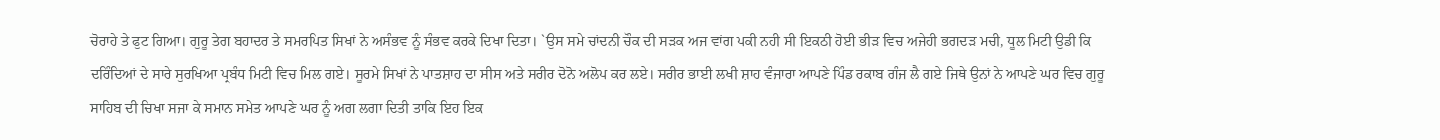ਚੋਰਾਹੇ ਤੇ ਫੁਟ ਗਿਆ। ਗੁਰੂ ਤੇਗ ਬਹਾਦਰ ਤੇ ਸਮਰਪਿਤ ਸਿਖਾਂ ਨੇ ਅਸੰਭਵ ਨੂੰ ਸੰਭਵ ਕਰਕੇ ਦਿਖਾ ਦਿਤਾ। `ਉਸ ਸਮੇ ਚਾਂਦਨੀ ਚੌਕ ਦੀ ਸੜਕ ਅਜ ਵਾਂਗ ਪਕੀ ਨਹੀ ਸੀ ਇਕਠੀ ਹੋਈ ਭੀੜ ਵਿਚ ਅਜੇਹੀ ਭਗਦੜ ਮਚੀ, ਧੂਲ ਮਿਟੀ ਉਡੀ ਕਿ ਦਰਿੰਦਿਆਂ ਦੇ ਸਾਰੇ ਸੁਰਖਿਆ ਪ੍ਰਬੰਧ ਮਿਟੀ ਵਿਚ ਮਿਲ ਗਏ। ਸੂਰਮੇ ਸਿਖਾਂ ਨੇ ਪਾਤਸ਼ਾਹ ਦਾ ਸੀਸ ਅਤੇ ਸਰੀਰ ਦੋਨੋ ਅਲੋਪ ਕਰ ਲਏ। ਸਰੀਰ ਭਾਈ ਲਖੀ ਸ਼ਾਹ ਵੰਜਾਰਾ ਆਪਣੇ ਪਿੰਡ ਰਕਾਬ ਗੰਜ ਲੈ ਗਏ ਜਿਥੇ ਉਨਾਂ ਨੇ ਆਪਣੇ ਘਰ ਵਿਚ ਗੁਰੂ ਸਾਹਿਬ ਦੀ ਚਿਖਾ ਸਜਾ ਕੇ ਸਮਾਨ ਸਮੇਤ ਆਪਣੇ ਘਰ ਨੂੰ ਅਗ ਲਗਾ ਦਿਤੀ ਤਾਕਿ ਇਹ ਇਕ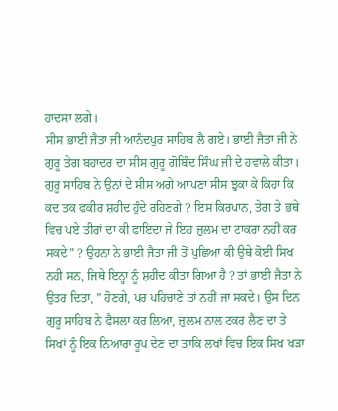ਹਾਦਸਾ ਲਗੇ।
ਸੀਸ ਭਾਈ ਜੈਤਾ ਜੀ ਆਨੰਦਪੁਰ ਸਾਹਿਬ ਲੈ ਗਏ। ਭਾਈ ਜੈਤਾ ਜੀ ਨੇ ਗੁਰੂ ਤੇਗ ਬਹਾਦਰ ਦਾ ਸੀਸ ਗੁਰੂ ਗੋਬਿੰਦ ਸਿੰਘ ਜੀ ਦੇ ਹਵਾਲੇ ਕੀਤਾ। ਗੁਰੂ ਸਾਹਿਬ ਨੇ ਉਨਾਂ ਦੇ ਸੀਸ ਅਗੇ ਆਪਣਾ ਸੀਸ ਝੁਕਾ ਕੇ ਕਿਹਾ ਕਿ ਕਦ ਤਕ ਫਕੀਰ ਸ਼ਹੀਦ ਹੁੰਦੇ ਰਹਿਣਗੇ ? ਇਸ ਕਿਰਪਾਨ, ਤੇਗ ਤੇ ਭਥੇ ਵਿਚ ਪਏ ਤੀਰਾਂ ਦਾ ਕੀ ਫਾਇਦਾ ਜੇ ਇਹ ਜ਼ੁਲਮ ਦਾ ਟਾਕਰਾ ਨਹੀਂ ਕਰ ਸਕਦੇ” ? ਉਹਨਾ ਨੇ ਭਾਈ ਜੈਤਾ ਜੀ ਤੋਂ ਪੁਛਿਆ ਕੀ ਉਥੇ ਕੋਈ ਸਿਖ ਨਹੀ ਸਨ, ਜਿਥੇ ਇਨ੍ਹਾ ਨੂੰ ਸ਼ਹੀਦ ਕੀਤਾ ਗਿਆ ਹੈ ? ਤਾਂ ਭਾਈ ਜੈਤਾ ਨੇ ਉਤਰ ਦਿਤਾ, ” ਹੋਣਗੇ, ਪਰ ਪਹਿਚਾਣੇ ਤਾਂ ਨਹੀਂ ਜਾ ਸਕਦੇ। ਉਸ ਦਿਨ ਗੁਰੂ ਸਾਹਿਬ ਨੇ ਫੈਸਲਾ ਕਰ ਲਿਆ, ਜ਼ੁਲਮ ਨਾਲ ਟਕਰ ਲੈਣ ਦਾ ਤੇ ਸਿਖਾਂ ਨੂੰ ਇਕ ਨਿਆਰਾ ਰੂਪ ਦੇਣ ਦਾ ਤਾਕਿ ਲਖਾਂ ਵਿਚ ਇਕ ਸਿਖ ਖੜਾ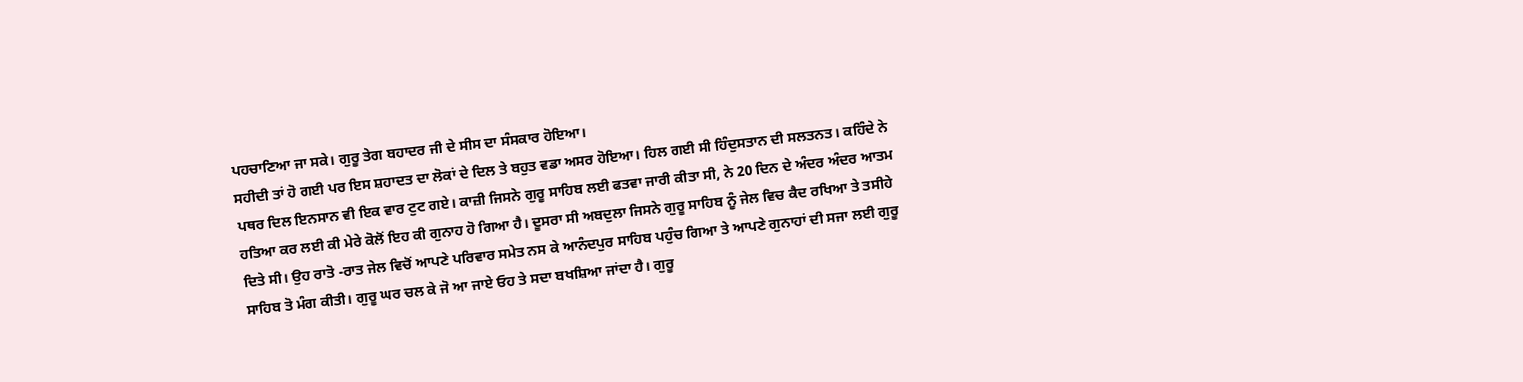ਪਹਚਾਣਿਆ ਜਾ ਸਕੇ। ਗੁਰੂ ਤੇਗ ਬਹਾਦਰ ਜੀ ਦੇ ਸੀਸ ਦਾ ਸੰਸਕਾਰ ਹੋਇਆ।
ਸਹੀਦੀ ਤਾਂ ਹੋ ਗਈ ਪਰ ਇਸ ਸ਼ਹਾਦਤ ਦਾ ਲੋਕਾਂ ਦੇ ਦਿਲ ਤੇ ਬਹੁਤ ਵਡਾ ਅਸਰ ਹੋਇਆ। ਹਿਲ ਗਈ ਸੀ ਹਿੰਦੁਸਤਾਨ ਦੀ ਸਲਤਨਤ। ਕਹਿੰਦੇ ਨੇ ਪਥਰ ਦਿਲ ਇਨਸਾਨ ਵੀ ਇਕ ਵਾਰ ਟੁਟ ਗਏ। ਕਾਜ਼ੀ ਜਿਸਨੇ ਗੁਰੂ ਸਾਹਿਬ ਲਈ ਫਤਵਾ ਜਾਰੀ ਕੀਤਾ ਸੀ, ਨੇ 20 ਦਿਨ ਦੇ ਅੰਦਰ ਅੰਦਰ ਆਤਮ ਹਤਿਆ ਕਰ ਲਈ ਕੀ ਮੇਰੇ ਕੋਲੋਂ ਇਹ ਕੀ ਗੁਨਾਹ ਹੋ ਗਿਆ ਹੈ। ਦੂਸਰਾ ਸੀ ਅਬਦੁਲਾ ਜਿਸਨੇ ਗੁਰੂ ਸਾਹਿਬ ਨੂੰ ਜੇਲ ਵਿਚ ਕੈਦ ਰਖਿਆ ਤੇ ਤਸੀਹੇ ਦਿਤੇ ਸੀ। ਉਹ ਰਾਤੋ -ਰਾਤ ਜੇਲ ਵਿਚੋਂ ਆਪਣੇ ਪਰਿਵਾਰ ਸਮੇਤ ਨਸ ਕੇ ਆਨੰਦਪੁਰ ਸਾਹਿਬ ਪਹੁੰਚ ਗਿਆ ਤੇ ਆਪਣੇ ਗੁਨਾਹਾਂ ਦੀ ਸਜਾ ਲਈ ਗੁਰੂ ਸਾਹਿਬ ਤੋ ਮੰਗ ਕੀਤੀ। ਗੁਰੂ ਘਰ ਚਲ ਕੇ ਜੋ ਆ ਜਾਏ ਓਹ ਤੇ ਸਦਾ ਬਖਸ਼ਿਆ ਜਾਂਦਾ ਹੈ। ਗੁਰੂ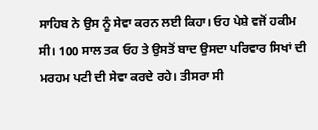ਸਾਹਿਬ ਨੇ ਉਸ ਨੂੰ ਸੇਵਾ ਕਰਨ ਲਈ ਕਿਹਾ। ਓਹ ਪੇਸ਼ੇ ਵਜੋਂ ਹਕੀਮ ਸੀ। 100 ਸਾਲ ਤਕ ਓਹ ਤੇ ਉਸਤੋਂ ਬਾਦ ਉਸਦਾ ਪਰਿਵਾਰ ਸਿਖਾਂ ਦੀ ਮਰਹਮ ਪਟੀ ਦੀ ਸੇਵਾ ਕਰਦੇ ਰਹੇ। ਤੀਸਰਾ ਸੀ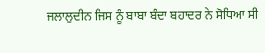ਜਲਾਲੁਦੀਨ ਜਿਸ ਨੂੰ ਬਾਬਾ ਬੰਦਾ ਬਹਾਦਰ ਨੇ ਸੋਧਿਆ ਸੀ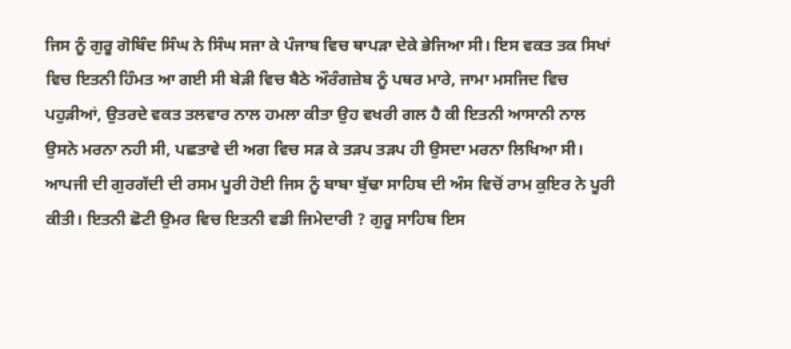ਜਿਸ ਨੂੰ ਗੁਰੂ ਗੋਬਿੰਦ ਸਿੰਘ ਨੇ ਸਿੰਘ ਸਜਾ ਕੇ ਪੰਜਾਬ ਵਿਚ ਥਾਪੜਾ ਦੇਕੇ ਭੇਜਿਆ ਸੀ। ਇਸ ਵਕਤ ਤਕ ਸਿਖਾਂ ਵਿਚ ਇਤਨੀ ਹਿੰਮਤ ਆ ਗਈ ਸੀ ਬੇੜੀ ਵਿਚ ਬੈਠੇ ਔਰੰਗਜ਼ੇਬ ਨੂੰ ਪਥਰ ਮਾਰੇ, ਜਾਮਾ ਮਸਜਿਦ ਵਿਚ ਪਹੁੜੀਆਂ, ਉਤਰਦੇ ਵਕਤ ਤਲਵਾਰ ਨਾਲ ਹਮਲਾ ਕੀਤਾ ਉਹ ਵਖਰੀ ਗਲ ਹੈ ਕੀ ਇਤਨੀ ਆਸਾਨੀ ਨਾਲ ਉਸਨੇ ਮਰਨਾ ਨਹੀ ਸੀ, ਪਛਤਾਵੇ ਦੀ ਅਗ ਵਿਚ ਸੜ ਕੇ ਤੜਪ ਤੜਪ ਹੀ ਉਸਦਾ ਮਰਨਾ ਲਿਖਿਆ ਸੀ।
ਆਪਜੀ ਦੀ ਗੁਰਗੱਦੀ ਦੀ ਰਸਮ ਪੂਰੀ ਹੋਈ ਜਿਸ ਨੂੰ ਬਾਬਾ ਬੁੱਢਾ ਸਾਹਿਬ ਦੀ ਅੰਸ ਵਿਚੋਂ ਰਾਮ ਕੁਇਰ ਨੇ ਪੂਰੀ ਕੀਤੀ। ਇਤਨੀ ਛੋਟੀ ਉਮਰ ਵਿਚ ਇਤਨੀ ਵਡੀ ਜਿਮੇਦਾਰੀ ? ਗੁਰੂ ਸਾਹਿਬ ਇਸ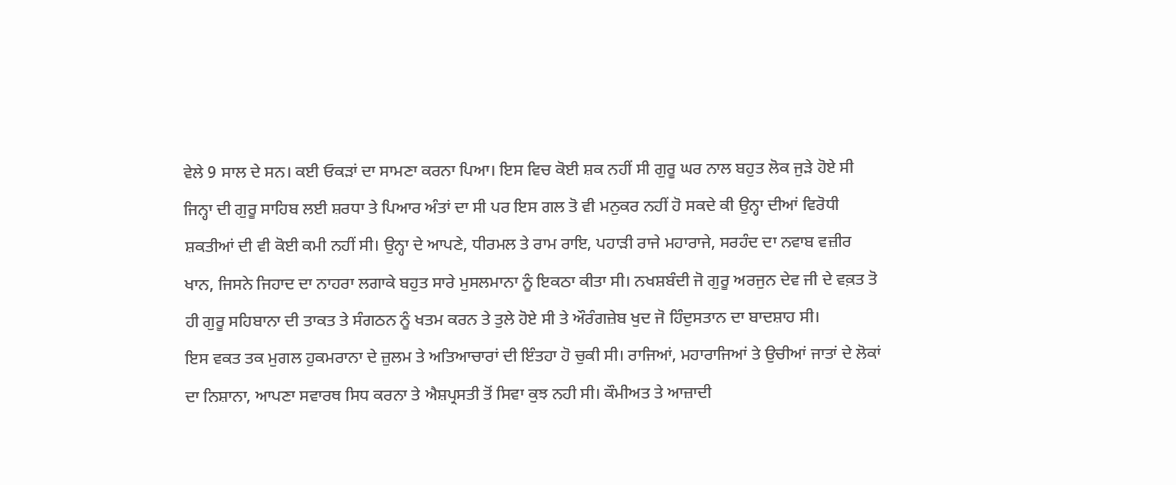ਵੇਲੇ 9 ਸਾਲ ਦੇ ਸਨ। ਕਈ ਓਕੜਾਂ ਦਾ ਸਾਮਣਾ ਕਰਨਾ ਪਿਆ। ਇਸ ਵਿਚ ਕੋਈ ਸ਼ਕ ਨਹੀਂ ਸੀ ਗੁਰੂ ਘਰ ਨਾਲ ਬਹੁਤ ਲੋਕ ਜੁੜੇ ਹੋਏ ਸੀ ਜਿਨ੍ਹਾ ਦੀ ਗੁਰੂ ਸਾਹਿਬ ਲਈ ਸ਼ਰਧਾ ਤੇ ਪਿਆਰ ਅੰਤਾਂ ਦਾ ਸੀ ਪਰ ਇਸ ਗਲ ਤੋ ਵੀ ਮਨੁਕਰ ਨਹੀਂ ਹੋ ਸਕਦੇ ਕੀ ਉਨ੍ਹਾ ਦੀਆਂ ਵਿਰੋਧੀ ਸ਼ਕਤੀਆਂ ਦੀ ਵੀ ਕੋਈ ਕਮੀ ਨਹੀਂ ਸੀ। ਉਨ੍ਹਾ ਦੇ ਆਪਣੇ, ਧੀਰਮਲ ਤੇ ਰਾਮ ਰਾਇ, ਪਹਾੜੀ ਰਾਜੇ ਮਹਾਰਾਜੇ, ਸਰਹੰਦ ਦਾ ਨਵਾਬ ਵਜ਼ੀਰ ਖਾਨ, ਜਿਸਨੇ ਜਿਹਾਦ ਦਾ ਨਾਹਰਾ ਲਗਾਕੇ ਬਹੁਤ ਸਾਰੇ ਮੁਸਲਮਾਨਾ ਨੂੰ ਇਕਠਾ ਕੀਤਾ ਸੀ। ਨਖਸ਼ਬੰਦੀ ਜੋ ਗੁਰੂ ਅਰਜੁਨ ਦੇਵ ਜੀ ਦੇ ਵਕ਼ਤ ਤੋ ਹੀ ਗੁਰੂ ਸਹਿਬਾਨਾ ਦੀ ਤਾਕਤ ਤੇ ਸੰਗਠਨ ਨੂੰ ਖਤਮ ਕਰਨ ਤੇ ਤੁਲੇ ਹੋਏ ਸੀ ਤੇ ਔਰੰਗਜ਼ੇਬ ਖੁਦ ਜੋ ਹਿੰਦੁਸਤਾਨ ਦਾ ਬਾਦਸ਼ਾਹ ਸੀ।
ਇਸ ਵਕਤ ਤਕ ਮੁਗਲ ਹੁਕਮਰਾਨਾ ਦੇ ਜ਼ੁਲਮ ਤੇ ਅਤਿਆਚਾਰਾਂ ਦੀ ਇੰਤਹਾ ਹੋ ਚੁਕੀ ਸੀ। ਰਾਜਿਆਂ, ਮਹਾਰਾਜਿਆਂ ਤੇ ਉਚੀਆਂ ਜਾਤਾਂ ਦੇ ਲੋਕਾਂ ਦਾ ਨਿਸ਼ਾਨਾ, ਆਪਣਾ ਸਵਾਰਥ ਸਿਧ ਕਰਨਾ ਤੇ ਐਸ਼ਪ੍ਰਸਤੀ ਤੋਂ ਸਿਵਾ ਕੁਝ ਨਹੀ ਸੀ। ਕੌਮੀਅਤ ਤੇ ਆਜ਼ਾਦੀ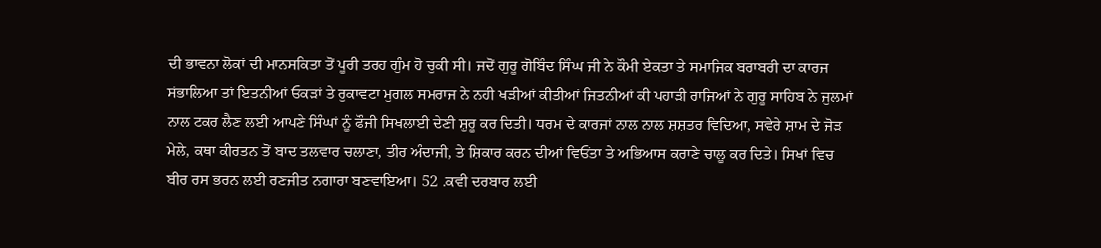ਦੀ ਭਾਵਨਾ ਲੋਕਾਂ ਦੀ ਮਾਨਸਕਿਤਾ ਤੋਂ ਪੂਰੀ ਤਰਹ ਗੁੰਮ ਹੋ ਚੁਕੀ ਸੀ। ਜਦੋਂ ਗੁਰੂ ਗੋਬਿੰਦ ਸਿੰਘ ਜੀ ਨੇ ਕੌਮੀ ਏਕਤਾ ਤੇ ਸਮਾਜਿਕ ਬਰਾਬਰੀ ਦਾ ਕਾਰਜ ਸਂਭਾਲਿਆ ਤਾਂ ਇਤਨੀਆਂ ਓਕੜਾਂ ਤੇ ਰੁਕਾਵਟਾ ਮੁਗਲ ਸਮਰਾਜ ਨੇ ਨਹੀ ਖੜੀਆਂ ਕੀਤੀਆਂ ਜਿਤਨੀਆਂ ਕੀ ਪਹਾੜੀ ਰਾਜਿਆਂ ਨੇ ਗੁਰੂ ਸਾਹਿਬ ਨੇ ਜੁਲਮਾਂ ਨਾਲ ਟਕਰ ਲੈਣ ਲਈ ਆਪਣੇ ਸਿੰਘਾਂ ਨੂੰ ਫੌਜੀ ਸਿਖਲਾਈ ਦੇਣੀ ਸ਼ੁਰੂ ਕਰ ਦਿਤੀ। ਧਰਮ ਦੇ ਕਾਰਜਾਂ ਨਾਲ ਨਾਲ ਸ਼ਸ਼ਤਰ ਵਿਦਿਆ, ਸਵੇਰੇ ਸ਼ਾਮ ਦੇ ਜੋੜ ਮੇਲੇ, ਕਥਾ ਕੀਰਤਨ ਤੋਂ ਬਾਦ ਤਲਵਾਰ ਚਲਾਣਾ, ਤੀਰ ਅੰਦਾਜੀ, ਤੇ ਸ਼ਿਕਾਰ ਕਰਨ ਦੀਆਂ ਵਿਓਂਤਾ ਤੇ ਅਭਿਆਸ ਕਰਾਣੇ ਚਾਲੂ ਕਰ ਦਿਤੇ। ਸਿਖਾਂ ਵਿਚ ਬੀਰ ਰਸ ਭਰਨ ਲਈ ਰਣਜੀਤ ਨਗਾਰਾ ਬਣਵਾਇਆ। 52 .ਕਵੀ ਦਰਬਾਰ ਲਈ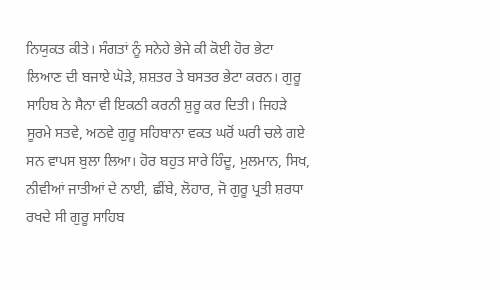ਨਿਯੁਕਤ ਕੀਤੇ। ਸੰਗਤਾਂ ਨੂੰ ਸਨੇਹੇ ਭੇਜੇ ਕੀ ਕੋਈ ਹੋਰ ਭੇਟਾ ਲਿਆਣ ਦੀ ਬਜਾਏ ਘੋੜੇ, ਸ਼ਸ਼ਤਰ ਤੇ ਬਸਤਰ ਭੇਟਾ ਕਰਨ। ਗੁਰੂ ਸਾਹਿਬ ਨੇ ਸੈਨਾ ਵੀ ਇਕਠੀ ਕਰਨੀ ਸ਼ੁਰੂ ਕਰ ਦਿਤੀ। ਜਿਹੜੇ ਸੂਰਮੇ ਸਤਵੇ, ਅਠਵੇ ਗੁਰੂ ਸਹਿਬਾਨਾ ਵਕਤ ਘਰੋਂ ਘਰੀ ਚਲੇ ਗਏ ਸਨ ਵਾਪਸ ਬੁਲਾ ਲਿਆ। ਹੋਰ ਬਹੁਤ ਸਾਰੇ ਹਿੰਦੂ, ਮੁਲਮਾਨ, ਸਿਖ, ਨੀਵੀਆਂ ਜਾਤੀਆਂ ਦੇ ਨਾਈ, ਛੀਂਬੇ, ਲੋਹਾਰ, ਜੋ ਗੁਰੂ ਪ੍ਰਤੀ ਸ਼ਰਧਾ ਰਖਦੇ ਸੀ ਗੁਰੂ ਸਾਹਿਬ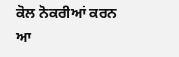ਕੋਲ ਨੋਕਰੀਆਂ ਕਰਨ ਆ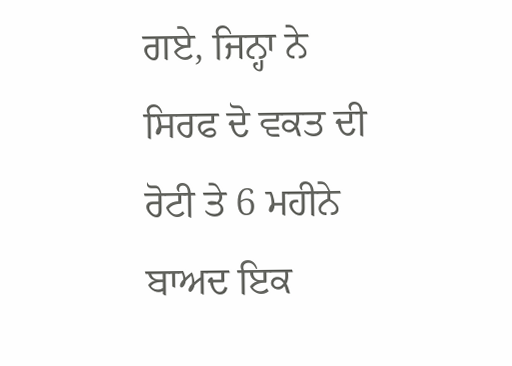ਗਏ, ਜਿਨ੍ਹਾ ਨੇ ਸਿਰਫ ਦੋ ਵਕਤ ਦੀ ਰੋਟੀ ਤੇ 6 ਮਹੀਨੇ ਬਾਅਦ ਇਕ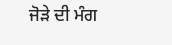ਜੋੜੇ ਦੀ ਮੰਗ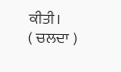ਕੀਤੀ।
( ਚਲਦਾ )